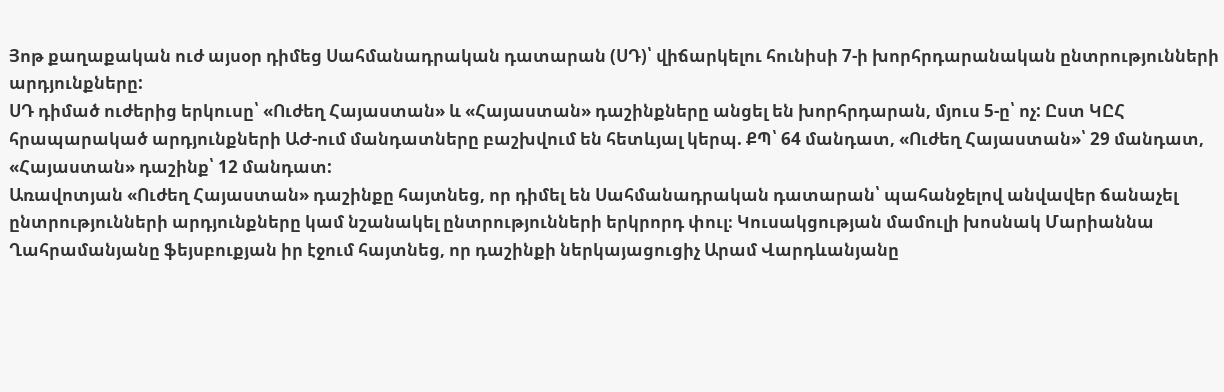Յոթ քաղաքական ուժ այսօր դիմեց Սահմանադրական դատարան (ՍԴ)՝ վիճարկելու հունիսի 7-ի խորհրդարանական ընտրությունների արդյունքները:
ՍԴ դիմած ուժերից երկուսը՝ «Ուժեղ Հայաստան» և «Հայաստան» դաշինքները անցել են խորհրդարան, մյուս 5-ը՝ ոչ: Ըստ ԿԸՀ հրապարակած արդյունքների ԱԺ-ում մանդատները բաշխվում են հետևյալ կերպ. ՔՊ՝ 64 մանդատ, «Ուժեղ Հայաստան»՝ 29 մանդատ, «Հայաստան» դաշինք՝ 12 մանդատ:
Առավոտյան «Ուժեղ Հայաստան» դաշինքը հայտնեց, որ դիմել են Սահմանադրական դատարան՝ պահանջելով անվավեր ճանաչել ընտրությունների արդյունքները կամ նշանակել ընտրությունների երկրորդ փուլ։ Կուսակցության մամուլի խոսնակ Մարիաննա Ղահրամանյանը ֆեյսբուքյան իր էջում հայտնեց, որ դաշինքի ներկայացուցիչ Արամ Վարդևանյանը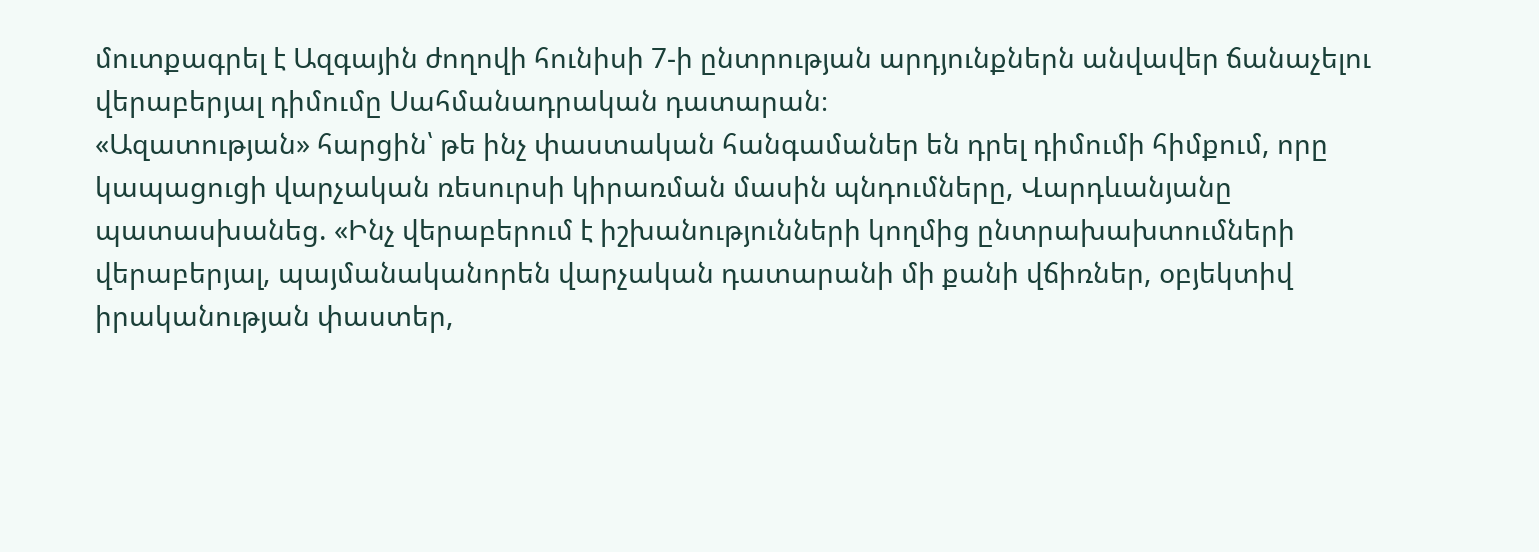մուտքագրել է Ազգային ժողովի հունիսի 7-ի ընտրության արդյունքներն անվավեր ճանաչելու վերաբերյալ դիմումը Սահմանադրական դատարան։
«Ազատության» հարցին՝ թե ինչ փաստական հանգամաներ են դրել դիմումի հիմքում, որը կապացուցի վարչական ռեսուրսի կիրառման մասին պնդումները, Վարդևանյանը պատասխանեց. «Ինչ վերաբերում է իշխանությունների կողմից ընտրախախտումների վերաբերյալ, պայմանականորեն վարչական դատարանի մի քանի վճիռներ, օբյեկտիվ իրականության փաստեր,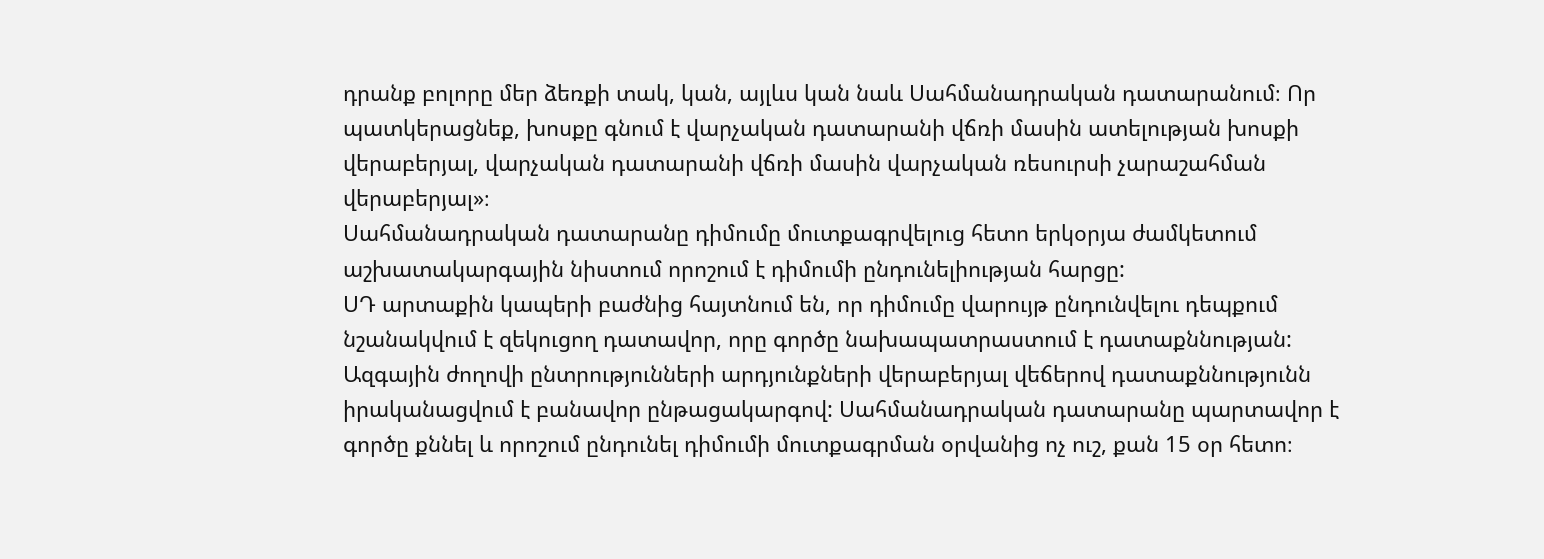դրանք բոլորը մեր ձեռքի տակ, կան, այլևս կան նաև Սահմանադրական դատարանում։ Որ պատկերացնեք, խոսքը գնում է վարչական դատարանի վճռի մասին ատելության խոսքի վերաբերյալ, վարչական դատարանի վճռի մասին վարչական ռեսուրսի չարաշահման վերաբերյալ»։
Սահմանադրական դատարանը դիմումը մուտքագրվելուց հետո երկօրյա ժամկետում աշխատակարգային նիստում որոշում է դիմումի ընդունելիության հարցը:
ՍԴ արտաքին կապերի բաժնից հայտնում են, որ դիմումը վարույթ ընդունվելու դեպքում նշանակվում է զեկուցող դատավոր, որը գործը նախապատրաստում է դատաքննության: Ազգային ժողովի ընտրությունների արդյունքների վերաբերյալ վեճերով դատաքննությունն իրականացվում է բանավոր ընթացակարգով: Սահմանադրական դատարանը պարտավոր է գործը քննել և որոշում ընդունել դիմումի մուտքագրման օրվանից ոչ ուշ, քան 15 օր հետո։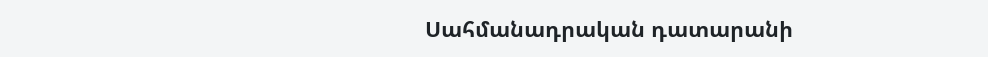Սահմանադրական դատարանի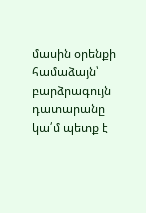մասին օրենքի համաձայն՝ բարձրագույն դատարանը կա՛մ պետք է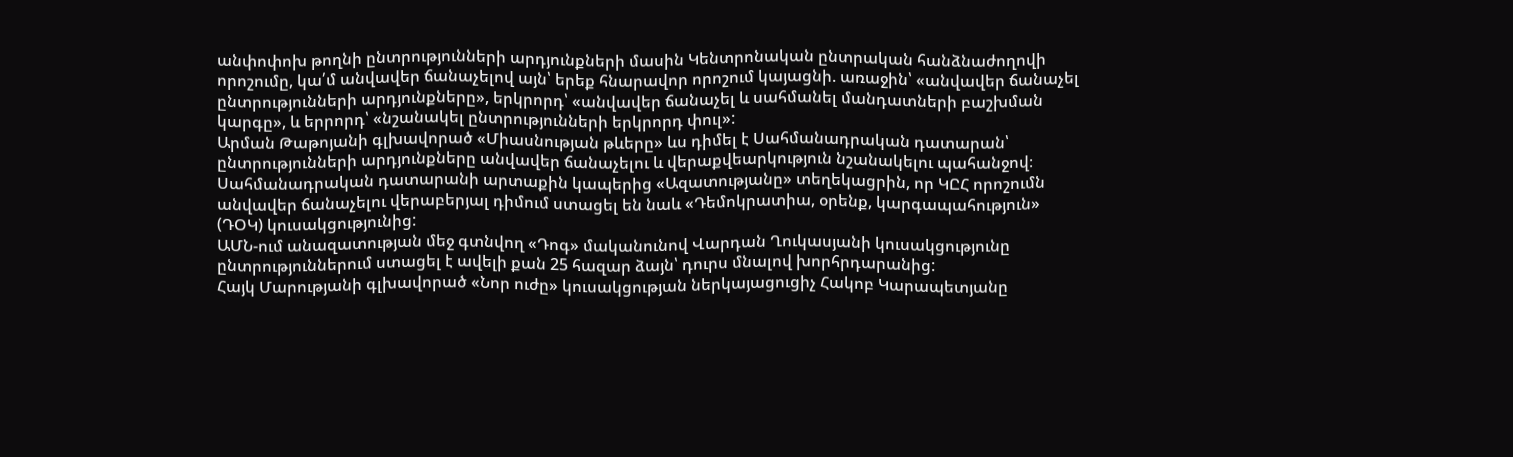անփոփոխ թողնի ընտրությունների արդյունքների մասին Կենտրոնական ընտրական հանձնաժողովի որոշումը, կա՛մ անվավեր ճանաչելով այն՝ երեք հնարավոր որոշում կայացնի. առաջին՝ «անվավեր ճանաչել ընտրությունների արդյունքները», երկրորդ՝ «անվավեր ճանաչել և սահմանել մանդատների բաշխման կարգը», և երրորդ՝ «նշանակել ընտրությունների երկրորդ փուլ»:
Արման Թաթոյանի գլխավորած «Միասնության թևերը» ևս դիմել է Սահմանադրական դատարան՝ ընտրությունների արդյունքները անվավեր ճանաչելու և վերաքվեարկություն նշանակելու պահանջով։
Սահմանադրական դատարանի արտաքին կապերից «Ազատությանը» տեղեկացրին, որ ԿԸՀ որոշումն անվավեր ճանաչելու վերաբերյալ դիմում ստացել են նաև «Դեմոկրատիա, օրենք, կարգապահություն» (ԴՕԿ) կուսակցությունից:
ԱՄՆ-ում անազատության մեջ գտնվող «Դոգ» մականունով Վարդան Ղուկասյանի կուսակցությունը ընտրություններում ստացել է ավելի քան 25 հազար ձայն՝ դուրս մնալով խորհրդարանից:
Հայկ Մարությանի գլխավորած «Նոր ուժը» կուսակցության ներկայացուցիչ Հակոբ Կարապետյանը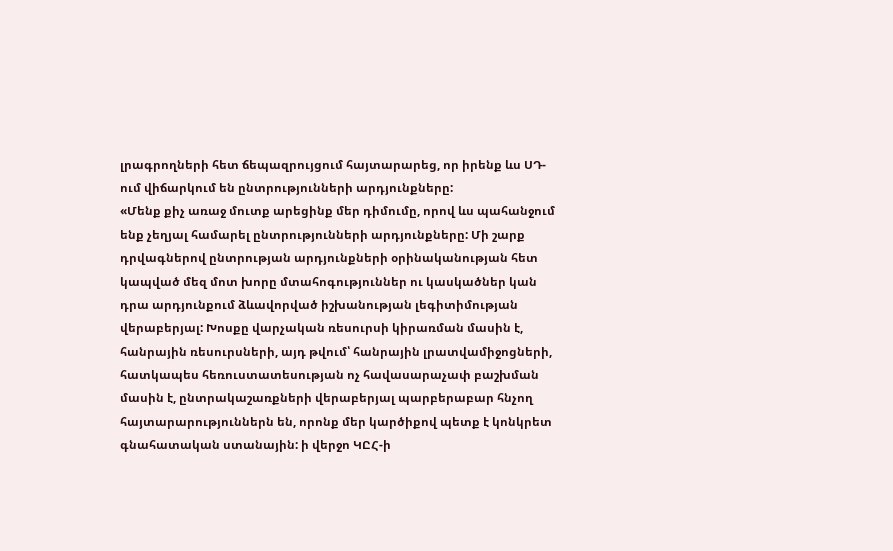լրագրողների հետ ճեպազրույցում հայտարարեց, որ իրենք ևս ՍԴ-ում վիճարկում են ընտրությունների արդյունքները:
«Մենք քիչ առաջ մուտք արեցինք մեր դիմումը, որով ևս պահանջում ենք չեղյալ համարել ընտրությունների արդյունքները: Մի շարք դրվագներով ընտրության արդյունքների օրինականության հետ կապված մեզ մոտ խորը մտահոգություններ ու կասկածներ կան դրա արդյունքում ձևավորված իշխանության լեգիտիմության վերաբերյալ: Խոսքը վարչական ռեսուրսի կիրառման մասին է, հանրային ռեսուրսների, այդ թվում՝ հանրային լրատվամիջոցների, հատկապես հեռուստատեսության ոչ հավասարաչափ բաշխման մասին է, ընտրակաշառքների վերաբերյալ պարբերաբար հնչող հայտարարություններն են, որոնք մեր կարծիքով պետք է կոնկրետ գնահատական ստանային: ի վերջո ԿԸՀ-ի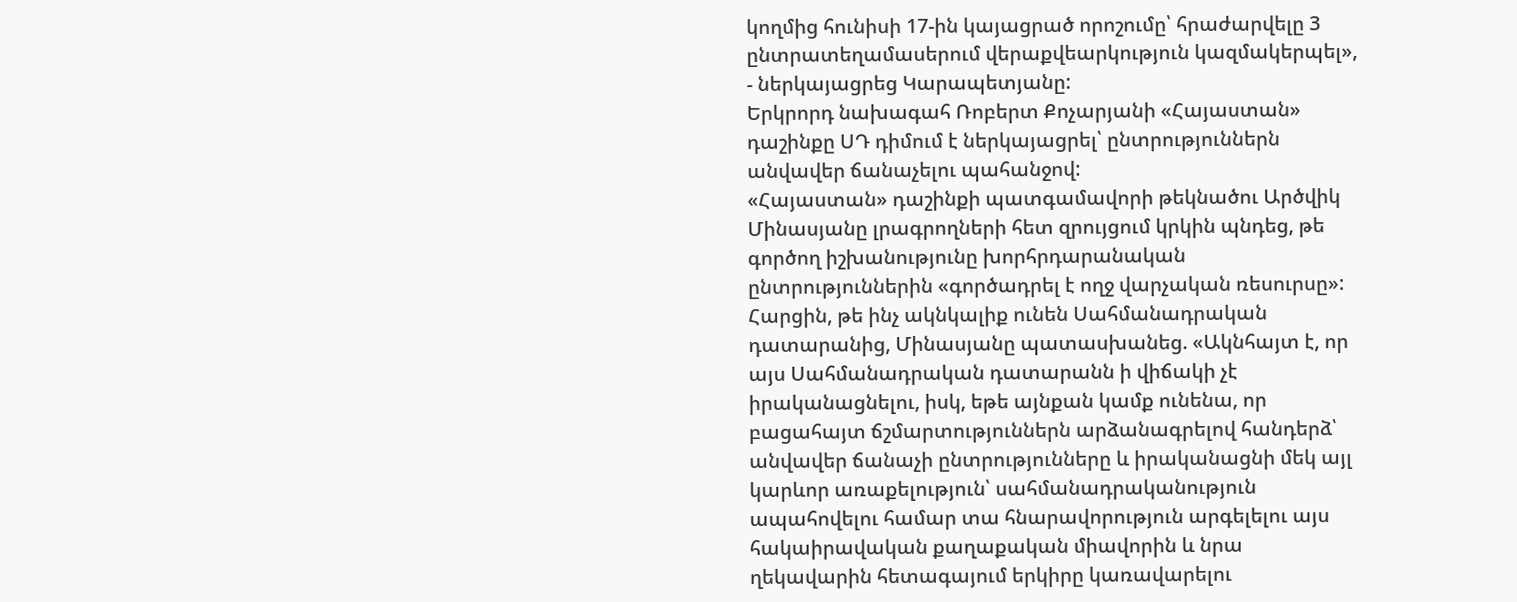կողմից հունիսի 17-ին կայացրած որոշումը՝ հրաժարվելը 3 ընտրատեղամասերում վերաքվեարկություն կազմակերպել», - ներկայացրեց Կարապետյանը:
Երկրորդ նախագահ Ռոբերտ Քոչարյանի «Հայաստան» դաշինքը ՍԴ դիմում է ներկայացրել՝ ընտրություններն անվավեր ճանաչելու պահանջով:
«Հայաստան» դաշինքի պատգամավորի թեկնածու Արծվիկ Մինասյանը լրագրողների հետ զրույցում կրկին պնդեց, թե գործող իշխանությունը խորհրդարանական ընտրություններին «գործադրել է ողջ վարչական ռեսուրսը»:
Հարցին, թե ինչ ակնկալիք ունեն Սահմանադրական դատարանից, Մինասյանը պատասխանեց. «Ակնհայտ է, որ այս Սահմանադրական դատարանն ի վիճակի չէ իրականացնելու, իսկ, եթե այնքան կամք ունենա, որ բացահայտ ճշմարտություններն արձանագրելով հանդերձ՝ անվավեր ճանաչի ընտրությունները և իրականացնի մեկ այլ կարևոր առաքելություն՝ սահմանադրականություն ապահովելու համար տա հնարավորություն արգելելու այս հակաիրավական քաղաքական միավորին և նրա ղեկավարին հետագայում երկիրը կառավարելու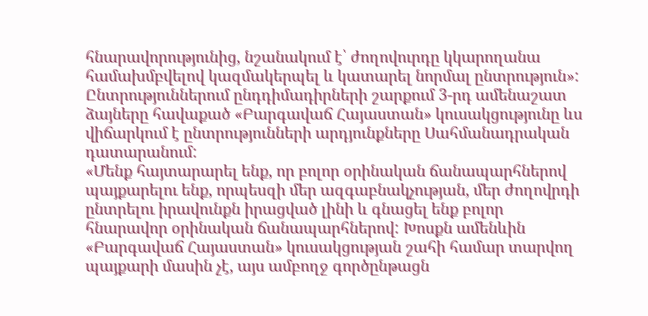հնարավորությունից, նշանակում է՝ ժողովուրդը կկարողանա համախմբվելով կազմակերպել և կատարել նորմալ ընտրություն»:
Ընտրություններում ընդդիմադիրների շարքում 3-րդ ամենաշատ ձայները հավաքած «Բարգավաճ Հայաստան» կուսակցությունը ևս վիճարկում է ընտրությունների արդյունքները Սահմանադրական դատարանում:
«Մենք հայտարարել ենք, որ բոլոր օրինական ճանապարհներով պայքարելու ենք, որպեսզի մեր ազգաբնակչության, մեր ժողովրդի ընտրելու իրավունքն իրացված լինի և գնացել ենք բոլոր հնարավոր օրինական ճանապարհներով: Խոսքն ամենևին «Բարգավաճ Հայաստան» կուսակցության շահի համար տարվող պայքարի մասին չէ, այս ամբողջ գործընթացն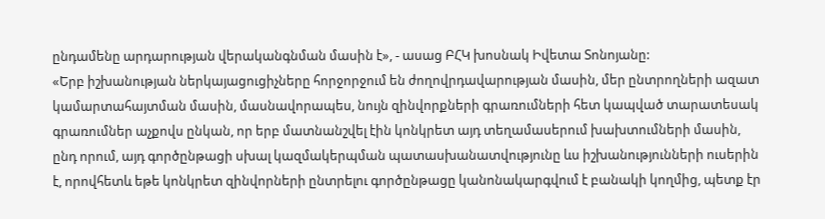ընդամենը արդարության վերականգնման մասին է», - ասաց ԲՀԿ խոսնակ Իվետա Տոնոյանը:
«Երբ իշխանության ներկայացուցիչները հորջորջում են ժողովրդավարության մասին, մեր ընտրողների ազատ կամարտահայտման մասին, մասնավորապես, նույն զինվորքների գրառումների հետ կապված տարատեսակ գրառումներ աչքովս ընկան, որ երբ մատնանշվել էին կոնկրետ այդ տեղամասերում խախտումների մասին, ընդ որում, այդ գործընթացի սխալ կազմակերպման պատասխանատվությունը ևս իշխանությունների ուսերին է, որովհետև եթե կոնկրետ զինվորների ընտրելու գործընթացը կանոնակարգվում է բանակի կողմից, պետք էր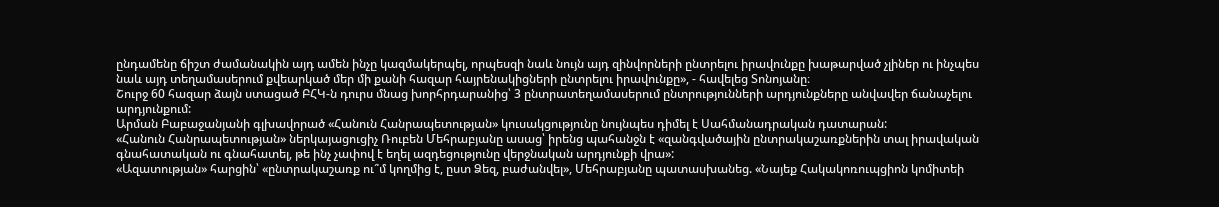ընդամենը ճիշտ ժամանակին այդ ամեն ինչը կազմակերպել, որպեսզի նաև նույն այդ զինվորների ընտրելու իրավունքը խաթարված չլիներ ու ինչպես նաև այդ տեղամասերում քվեարկած մեր մի քանի հազար հայրենակիցների ընտրելու իրավունքը», - հավելեց Տոնոյանը։
Շուրջ 60 հազար ձայն ստացած ԲՀԿ-ն դուրս մնաց խորհրդարանից՝ 3 ընտրատեղամասերում ընտրությունների արդյունքները անվավեր ճանաչելու արդյունքում:
Արման Բաբաջանյանի գլխավորած «Հանուն Հանրապետության» կուսակցությունը նույնպես դիմել է Սահմանադրական դատարան:
«Հանուն Հանրապետության» ներկայացուցիչ Ռուբեն Մեհրաբյանը ասաց՝ իրենց պահանջն է «զանգվածային ընտրակաշառքներին տալ իրավական գնահատական ու գնահատել, թե ինչ չափով է եղել ազդեցությունը վերջնական արդյունքի վրա»:
«Ազատության» հարցին՝ «ընտրակաշառք ու՞մ կողմից է, ըստ Ձեզ, բաժանվել», Մեհրաբյանը պատասխանեց. «Նայեք Հակակոռուպցիոն կոմիտեի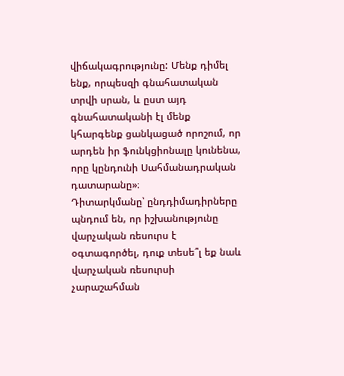վիճակագրությունը: Մենք դիմել ենք, որպեսզի գնահատական տրվի սրան, և ըստ այդ գնահատականի էլ մենք կհարգենք ցանկացած որոշում, որ արդեն իր ֆունկցիոնալը կունենա, որը կընդունի Սահմանադրական դատարանը»։
Դիտարկմանը՝ ընդդիմադիրները պնդում են, որ իշխանությունը վարչական ռեսուրս է օգտագործել, դուք տեսե՞լ եք նաև վարչական ռեսուրսի չարաշահման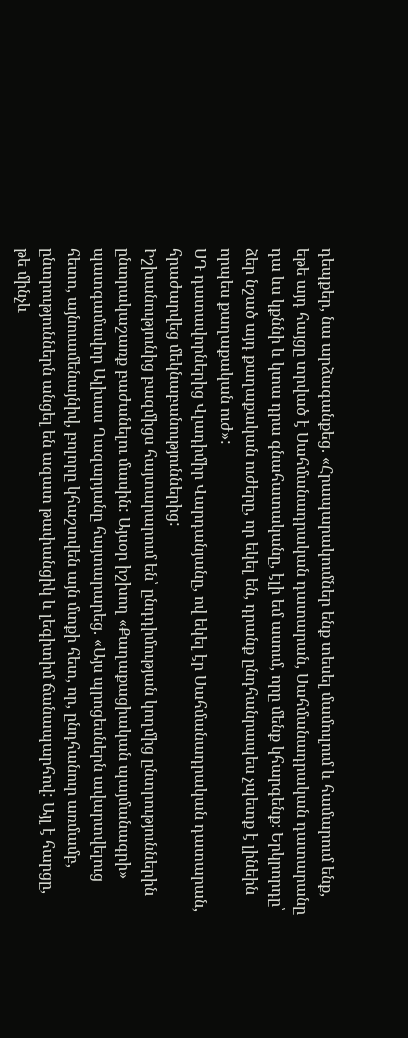դեպքեր, նա արձագանքեց. «Հրապարակումներ ենք տեսել մամուլում և համարում ենք, եթե այդ հայցը տրված է Սահմանադրական դատարան, Սահմանադրական դատարանը դա ևս կքննի և կտա դրա գնահատականը, էլի եմ ասում, որը մենք կհարգենք։ Երկրորդը՝ ձեր նշած այդ քաղաքական ուժերը, որ եկել են, դրանք ընդհանրապես չպետք է լինեին որպես քաղաքական ուժ»:
ՍԴ դատավորներից Վլադիմիր Վարդանյանը, ով եկել էր Սահմանադրական դատարան, հրաժարվեց մեկնաբանություններից:
Իշխանությունից բազմիցս հայտարարում են՝ ընդդիմության կողմից ընտրություններին ընտրակաշառք բաժանելու մասին: Այսօր իշխող «Քաղաքացիական պայմանագրի» պատգամավոր Ալխաս Ղազարյանը հայտարարեց. «Այս պրոցեսներն ավարտվելուց հետո, այնուամենայնիվ, բոլորը կհաշտվեն այն մտքի հետ, որ, ընդհանուր առմամբ, ընտրություններն անցել են ազատ թափանցիկ և լեգիտիմ ճանապարհով: Այլ է հարցը, թե մինչև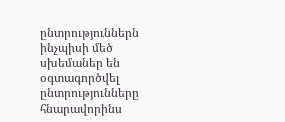ընտրություններն ինչպիսի մեծ սխեմաներ են օգտագործվել ընտրությունները հնարավորինս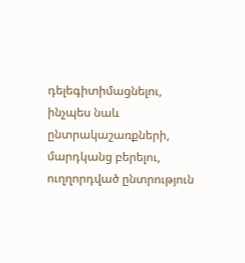դելեգիտիմացնելու, ինչպես նաև ընտրակաշառքների, մարդկանց բերելու, ուղղորդված ընտրություն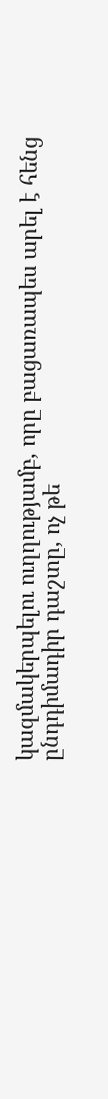կազմակերպելու ուղղությամբ, որը բացառապես արել է հենց ընդդիմադիր դաշտը, ոչ թե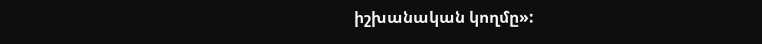իշխանական կողմը»: